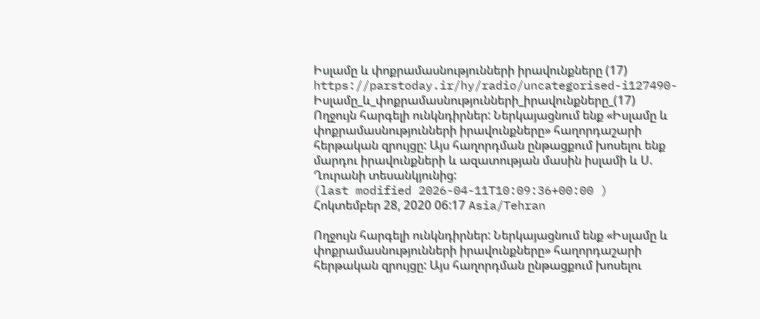Իսլամը և փոքրամասնությունների իրավունքները (17)
https://parstoday.ir/hy/radio/uncategorised-i127490-Իսլամը_և_փոքրամասնությունների_իրավունքները_(17)
Ողջույն հարգելի ունկնդիրներ: Ներկայացնում ենք «Իսլամը և փոքրամասնությունների իրավունքները» հաղորդաշարի հերթական զրույցը: Այս հաղորդման ընթացքում խոսելու ենք մարդու իրավունքների և ազատության մասին իսլամի և Ս. Ղուրանի տեսանկյունից:
(last modified 2026-04-11T10:09:36+00:00 )
Հոկտեմբեր 28, 2020 06:17 Asia/Tehran

Ողջույն հարգելի ունկնդիրներ: Ներկայացնում ենք «Իսլամը և փոքրամասնությունների իրավունքները» հաղորդաշարի հերթական զրույցը: Այս հաղորդման ընթացքում խոսելու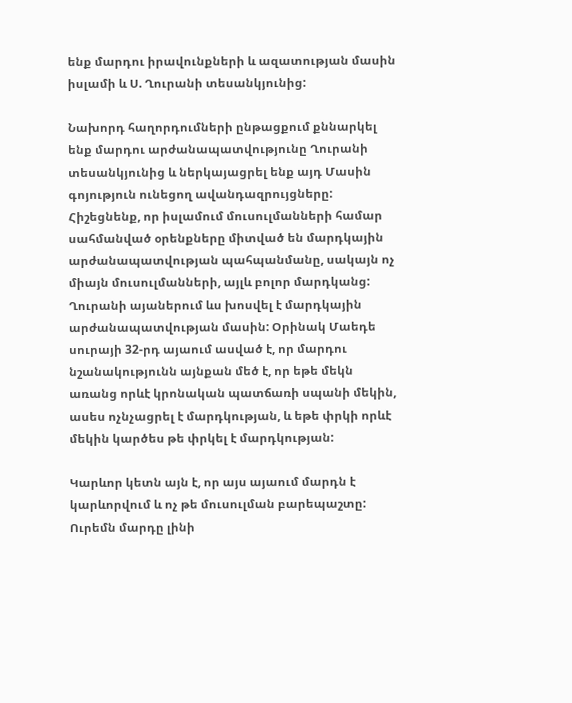ենք մարդու իրավունքների և ազատության մասին իսլամի և Ս. Ղուրանի տեսանկյունից:

Նախորդ հաղորդումների ընթացքում քննարկել ենք մարդու արժանապատվությունը Ղուրանի տեսանկյունից և ներկայացրել ենք այդ Մասին գոյություն ունեցող ավանդազրույցները: Հիշեցնենք, որ իսլամում մուսուլմանների համար սահմանված օրենքները միտված են մարդկային արժանապատվության պահպանմանը, սակայն ոչ միայն մուսուլմանների, այլև բոլոր մարդկանց: Ղուրանի այաներում ևս խոսվել է մարդկային արժանապատվության մասին: Օրինակ Մաեդե սուրայի 32-րդ այաում ասված է, որ մարդու նշանակությունն այնքան մեծ է, որ եթե մեկն առանց որևէ կրոնական պատճառի սպանի մեկին, ասես ոչնչացրել է մարդկության, և եթե փրկի որևէ մեկին կարծես թե փրկել է մարդկության:

Կարևոր կետն այն է, որ այս այաում մարդն է կարևորվում և ոչ թե մուսուլման բարեպաշտը: Ուրեմն մարդը լինի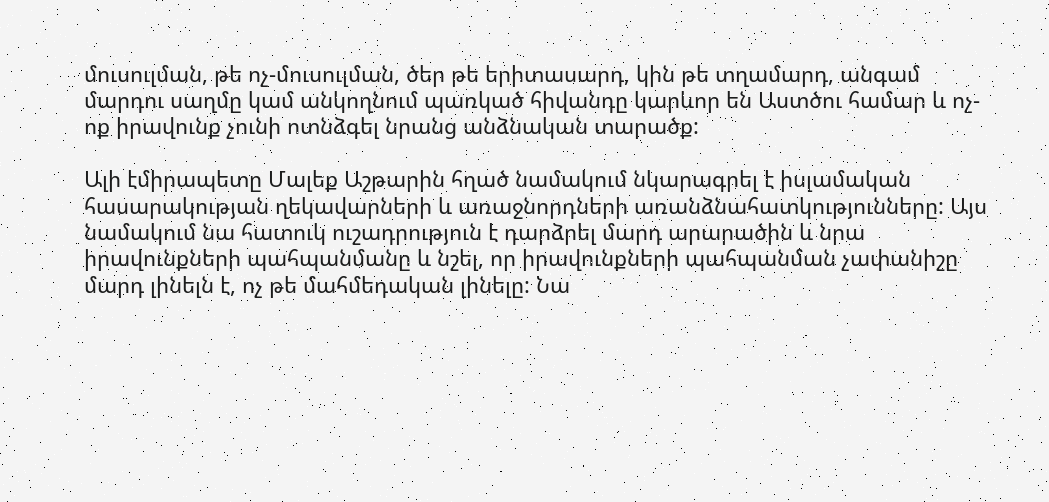մուսուլման, թե ոչ-մուսուլման, ծեր թե երիտասարդ, կին թե տղամարդ, անգամ մարդու սաղմը կամ անկողնում պառկած հիվանդը կարևոր են Աստծու համար և ոչ-ոք իրավունք չունի ոտնձգել նրանց անձնական տարածք:

Ալի էմիրապետը Մալեք Աշթարին հղած նամակում նկարագրել է իսլամական հասարակության ղեկավարների և առաջնորդների առանձնահատկությունները: Այս նամակում նա հատուկ ուշադրություն է դարձրել մարդ արարածին և նրա իրավունքների պահպանմանը և նշել, որ իրավունքների պահպանման չափանիշը մարդ լինելն է, ոչ թե մահմեդական լինելը: Նա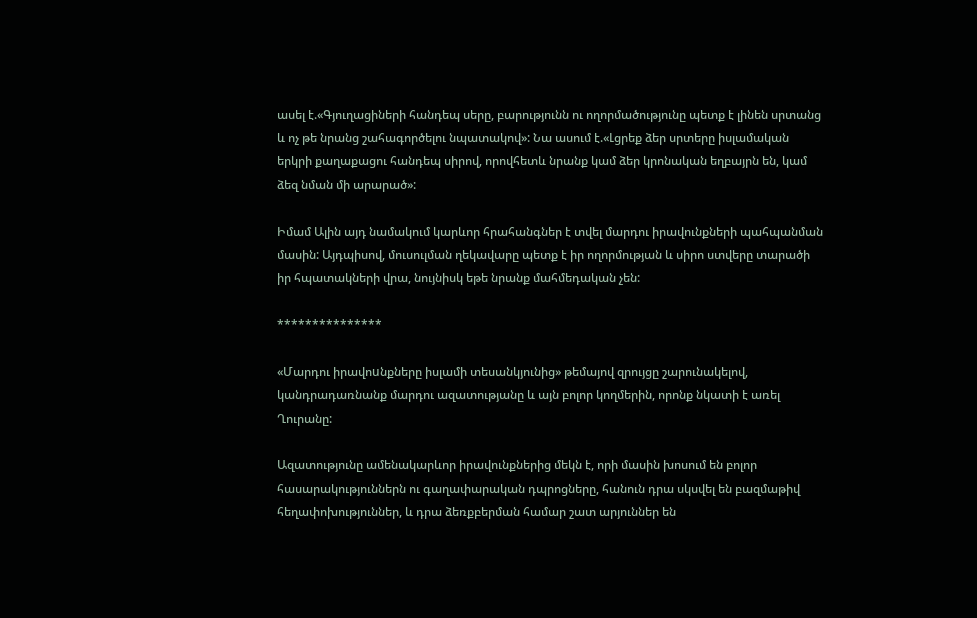ասել է.«Գյուղացիների հանդեպ սերը, բարությունն ու ողորմածությունը պետք է լինեն սրտանց և ոչ թե նրանց շահագործելու նպատակով»: Նա ասում է.«Լցրեք ձեր սրտերը իսլամական երկրի քաղաքացու հանդեպ սիրով, որովհետև նրանք կամ ձեր կրոնական եղբայրն են, կամ ձեզ նման մի արարած»:

Իմամ Ալին այդ նամակում կարևոր հրահանգներ է տվել մարդու իրավունքների պահպանման մասին: Այդպիսով, մուսուլման ղեկավարը պետք է իր ողորմության և սիրո ստվերը տարածի իր հպատակների վրա, նույնիսկ եթե նրանք մահմեդական չեն:

***************

«Մարդու իրավոuնքները իսլամի տեսանկյունից» թեմայով զրույցը շարունակելով, կանդրադառնանք մարդու ազատությանը և այն բոլոր կողմերին, որոնք նկատի է առել Ղուրանը:

Ազատությունը ամենակարևոր իրավունքներից մեկն է, որի մասին խոսում են բոլոր հասարակություններն ու գաղափարական դպրոցները, հանուն դրա սկսվել են բազմաթիվ հեղափոխություններ, և դրա ձեռքբերման համար շատ արյուններ են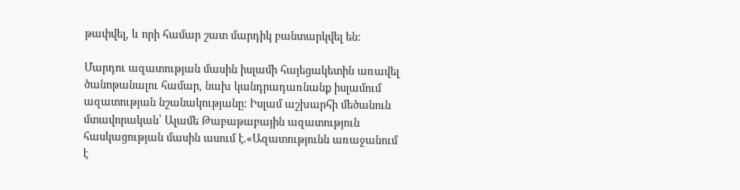թափվել, և որի համար շատ մարդիկ բանտարկվել են:

Մարդու ազատության մասին իսլամի հայեցակետին առավել ծանոթանալու համար, նախ կանդրադառնանք իսլամում ազատության նշանակությանը: Իսլամ աշխարհի մեծանուն մտավորական՝ Ալամե Թաբաթաբային ազատություն հասկացության մասին ասում է.«Ազատությունն առաջանում է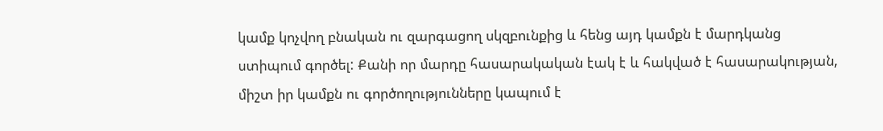կամք կոչվող բնական ու զարգացող սկզբունքից և հենց այդ կամքն է մարդկանց ստիպում գործել: Քանի որ մարդը հասարակական էակ է և հակված է հասարակության, միշտ իր կամքն ու գործողությունները կապում է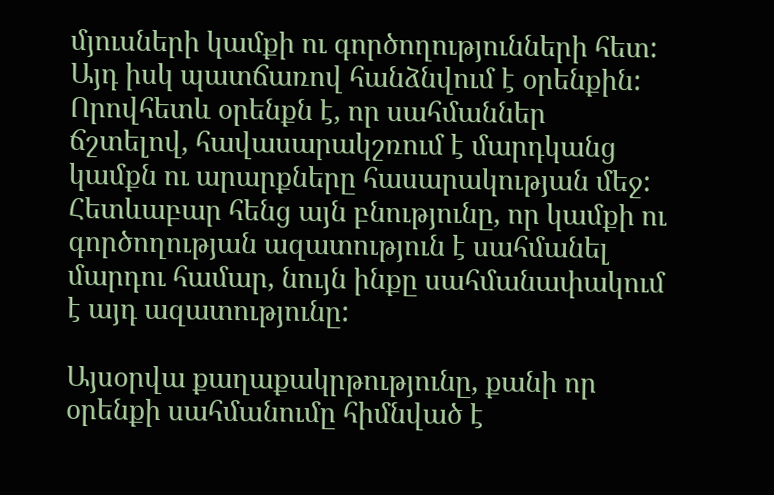մյուսների կամքի ու գործողությունների հետ: Այդ իսկ պատճառով հանձնվում է օրենքին: Որովհետև օրենքն է, որ սահմաններ ճշտելով, հավասարակշռում է մարդկանց կամքն ու արարքները հասարակության մեջ: Հետևաբար հենց այն բնությունը, որ կամքի ու գործողության ազատություն է սահմանել մարդու համար, նույն ինքը սահմանափակում է այդ ազատությունը:

Այսօրվա քաղաքակրթությունը, քանի որ օրենքի սահմանումը հիմնված է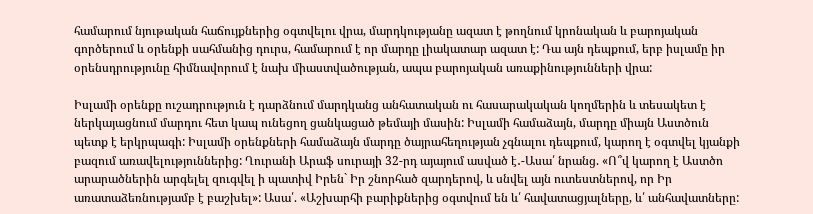համարում նյութական հաճույքներից օգտվելու վրա, մարդկությանը ազատ է թողնում կրոնական և բարոյական գործերում և օրենքի սահմանից դուրս, համարում է որ մարդը լիակատար ազատ է: Դա այն դեպքում, երբ իսլամը իր օրենսդրությունը հիմնավորում է նախ միաստվածության, ապա բարոյական առաքինությունների վրա:

Իսլամի օրենքը ուշադրություն է դարձնում մարդկանց անհատական ու հասարակական կողմերին և տեսակետ է ներկայացնում մարդու հետ կապ ունեցող ցանկացած թեմայի մասին: Իսլամի համաձայն, մարդը միայն Աստծուն պետք է երկրպագի: Իսլամի օրենքների համաձայն մարդը ծայրահեղության չգնալու դեպքում, կարող է օգտվել կյանքի բազում առավելություններից: Ղուրանի Արաֆ սուրայի 32-րդ այայում ասված է․-Ասա՛ նրանց. «Ո՞վ կարող է Աստծո արարածներին արգելել զուգվել ի պատիվ Իրեն` Իր շնորհած զարդերով, և սնվել այն ուտեստներով, որ Իր առատաձեռնությամբ է բաշխել»: Ասա՛. «Աշխարհի բարիքներից օգտվում են և՛ հավատացյալները, և՛ անհավատները: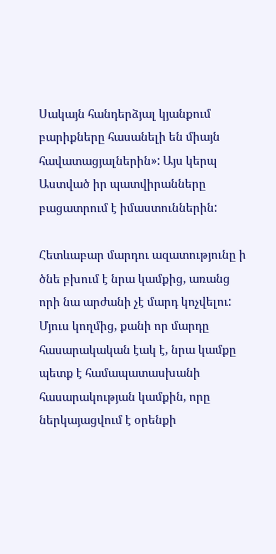Սակայն հանդերձյալ կյանքում բարիքները հասանելի են միայն հավատացյալներին»: Այս կերպ Աստված իր պատվիրանները բացատրում է իմաստուններին:

Հետևաբար մարդու ազատությունը ի ծնե բխում է նրա կամքից, առանց որի նա արժանի չէ մարդ կոչվելու: Մյուս կողմից, քանի որ մարդը հասարակական էակ է, նրա կամքը պետք է համապատասխանի հասարակության կամքին, որը ներկայացվում է օրենքի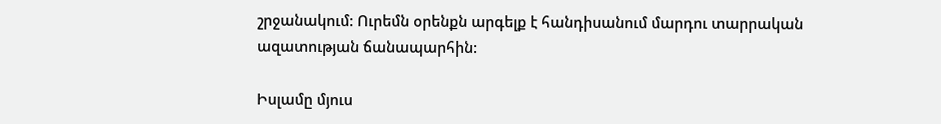շրջանակում: Ուրեմն օրենքն արգելք է հանդիսանում մարդու տարրական ազատության ճանապարհին:

Իսլամը մյուս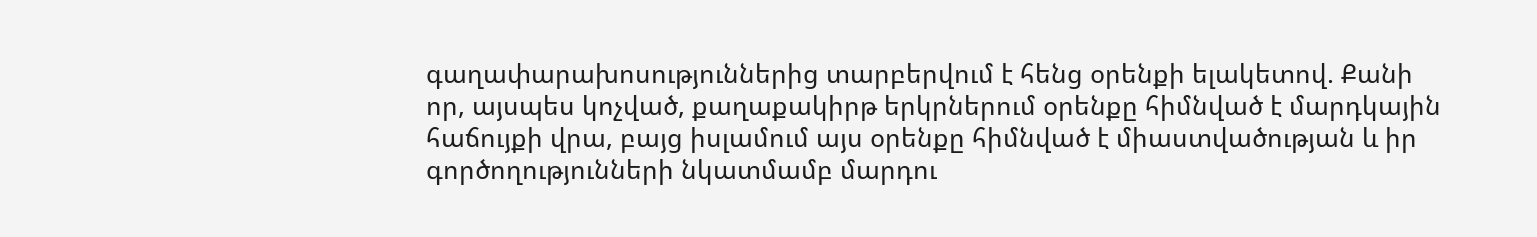գաղափարախոսություններից տարբերվում է հենց օրենքի ելակետով. Քանի որ, այսպես կոչված, քաղաքակիրթ երկրներում օրենքը հիմնված է մարդկային հաճույքի վրա, բայց իսլամում այս օրենքը հիմնված է միաստվածության և իր գործողությունների նկատմամբ մարդու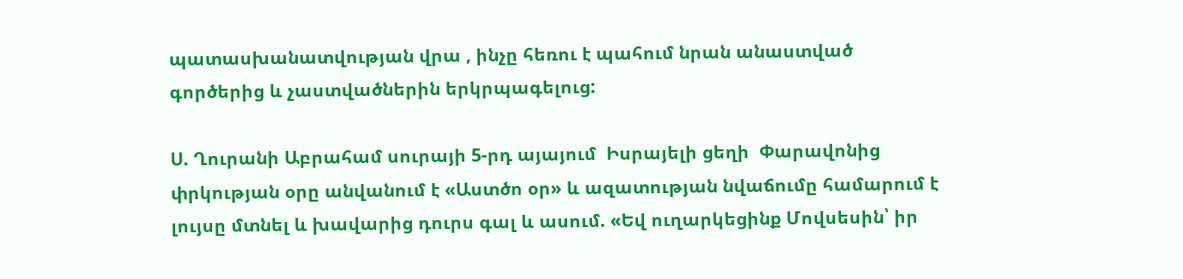պատասխանատվության վրա , ինչը հեռու է պահում նրան անաստված գործերից և չաստվածներին երկրպագելուց:

Ս. Ղուրանի Աբրահամ սուրայի 5-րդ այայում  Իսրայելի ցեղի  Փարավոնից փրկության օրը անվանում է «Աստծո օր» և ազատության նվաճումը համարում է լույսը մտնել և խավարից դուրս գալ և ասում. «Եվ ուղարկեցինք Մովսեսին՝ իր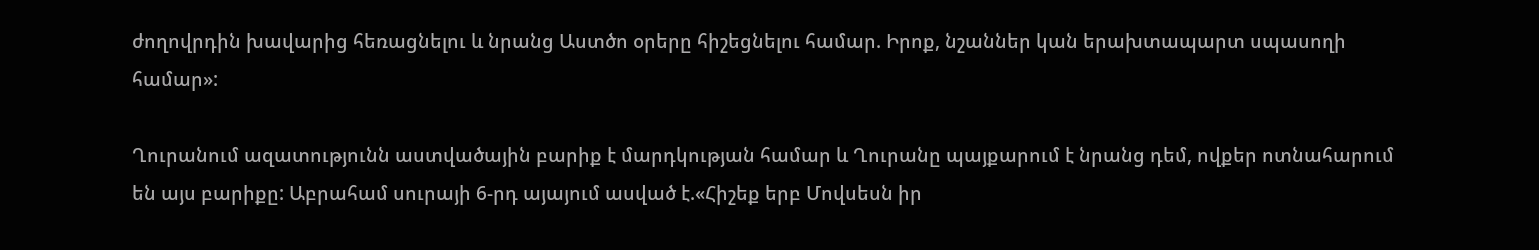ժողովրդին խավարից հեռացնելու և նրանց Աստծո օրերը հիշեցնելու համար. Իրոք, նշաններ կան երախտապարտ սպասողի համար»:

Ղուրանում ազատությունն աստվածային բարիք է մարդկության համար և Ղուրանը պայքարում է նրանց դեմ, ովքեր ոտնահարում են այս բարիքը: Աբրահամ սուրայի 6-րդ այայում ասված է.«Հիշեք երբ Մովսեսն իր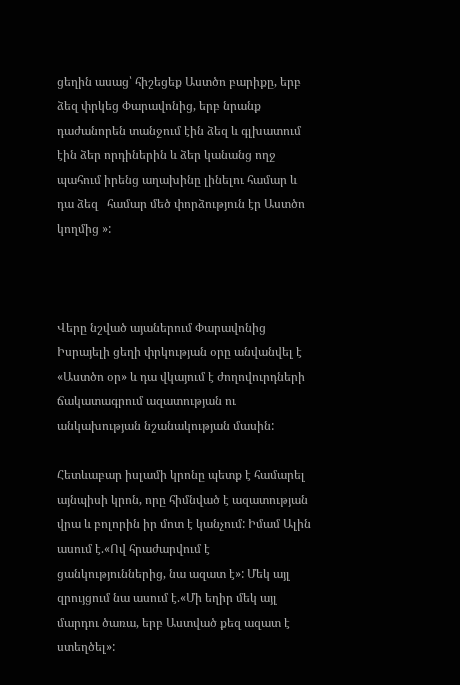ցեղին ասաց՝ հիշեցեք Աստծո բարիքը, երբ ձեզ փրկեց Փարավոնից, երբ նրանք դաժանորեն տանջում էին ձեզ և գլխատում էին ձեր որդիներին և ձեր կանանց ողջ պահում իրենց աղախինը լինելու համար և դա ձեզ   համար մեծ փորձություն էր Աստծո կողմից »:



Վերը նշված այաներում Փարավոնից Իսրայելի ցեղի փրկության օրը անվանվել է «Աստծո օր» և դա վկայում է ժողովուրդների ճակատագրում ազատության ու անկախության նշանակության մասին:

Հետևաբար իսլամի կրոնը պետք է համարել այնպիսի կրոն, որը հիմնված է ազատության վրա և բոլորին իր մոտ է կանչում: Իմամ Ալին ասում է.«Ով հրաժարվում է ցանկություններից, նա ազատ է»: Մեկ այլ զրույցում նա ասում է.«Մի եղիր մեկ այլ մարդու ծառա, երբ Աստված քեզ ազատ է ստեղծել»: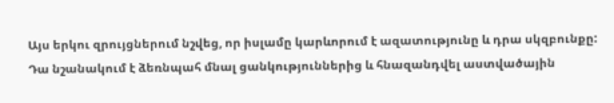Այս երկու զրույցներում նշվեց, որ իսլամը կարևորում է ազատությունը և դրա սկզբունքը:  Դա նշանակում է ձեռնպահ մնալ ցանկություններից և հնազանդվել աստվածային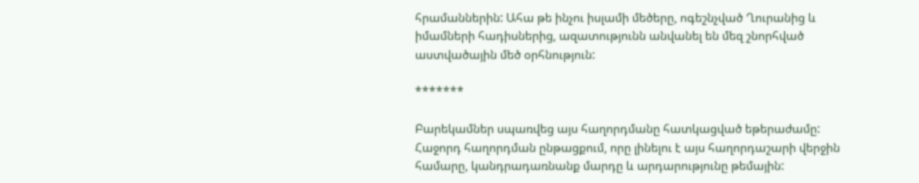հրամաններին: Ահա թե ինչու իսլամի մեծերը, ոգեշնչված Ղուրանից և իմամների հադիսներից, ազատությունն անվանել են մեզ շնորհված աստվածային մեծ օրհնություն:

*******

Բարեկամներ սպառվեց այս հաղորդմանը հատկացված եթերաժամը: Հաջորդ հաղորդման ընթացքում, որը լինելու է այս հաղորդաշարի վերջին համարը, կանդրադառնանք մարդը և արդարությունը թեմային: